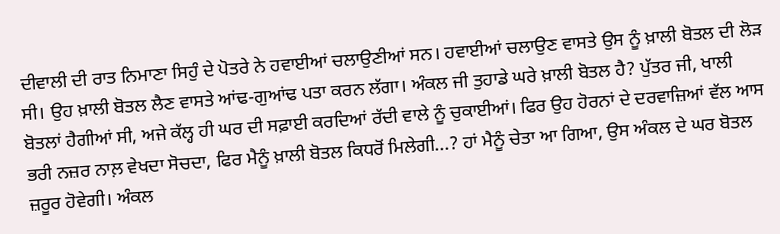ਦੀਵਾਲੀ ਦੀ ਰਾਤ ਨਿਮਾਣਾ ਸਿਹੁੰ ਦੇ ਪੋਤਰੇ ਨੇ ਹਵਾਈਆਂ ਚਲਾਉਣੀਆਂ ਸਨ। ਹਵਾਈਆਂ ਚਲਾਉਣ ਵਾਸਤੇ ਉਸ ਨੂੰ ਖ਼ਾਲੀ ਬੋਤਲ ਦੀ ਲੋੜ ਸੀ। ਉਹ ਖ਼ਾਲੀ ਬੋਤਲ ਲੈਣ ਵਾਸਤੇ ਆਂਢ-ਗੁਆਂਢ ਪਤਾ ਕਰਨ ਲੱਗਾ। ਅੰਕਲ ਜੀ ਤੁਹਾਡੇ ਘਰੇ ਖ਼ਾਲੀ ਬੋਤਲ ਹੈ? ਪੁੱਤਰ ਜੀ, ਖਾਲੀ ਬੋਤਲਾਂ ਹੈਗੀਆਂ ਸੀ, ਅਜੇ ਕੱਲ੍ਹ ਹੀ ਘਰ ਦੀ ਸਫ਼ਾਈ ਕਰਦਿਆਂ ਰੱਦੀ ਵਾਲੇ ਨੂੰ ਚੁਕਾਈਆਂ। ਫਿਰ ਉਹ ਹੋਰਨਾਂ ਦੇ ਦਰਵਾਜ਼ਿਆਂ ਵੱਲ ਆਸ ਭਰੀ ਨਜ਼ਰ ਨਾਲ਼ ਵੇਖਦਾ ਸੋਚਦਾ, ਫਿਰ ਮੈਨੂੰ ਖ਼ਾਲੀ ਬੋਤਲ ਕਿਧਰੋਂ ਮਿਲੇਗੀ...? ਹਾਂ ਮੈਨੂੰ ਚੇਤਾ ਆ ਗਿਆ, ਉਸ ਅੰਕਲ ਦੇ ਘਰ ਬੋਤਲ ਜ਼ਰੂਰ ਹੋਵੇਗੀ। ਅੰਕਲ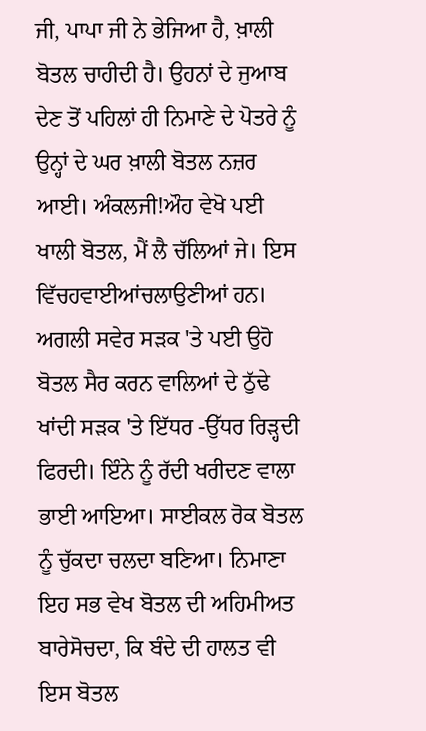ਜੀ, ਪਾਪਾ ਜੀ ਨੇ ਭੇਜਿਆ ਹੈ, ਖ਼ਾਲੀ ਬੋਤਲ ਚਾਹੀਦੀ ਹੈ। ਉਹਨਾਂ ਦੇ ਜੁਆਬ ਦੇਣ ਤੋਂ ਪਹਿਲਾਂ ਹੀ ਨਿਮਾਣੇ ਦੇ ਪੋਤਰੇ ਨੂੰ ਉਨ੍ਹਾਂ ਦੇ ਘਰ ਖ਼ਾਲੀ ਬੋਤਲ ਨਜ਼ਰ ਆਈ। ਅੰਕਲਜੀ!ਔਹ ਵੇਖੋ ਪਈ ਖਾਲੀ ਬੋਤਲ, ਮੈਂ ਲੈ ਚੱਲਿਆਂ ਜੇ। ਇਸ ਵਿੱਚਹਵਾਈਆਂਚਲਾਉਣੀਆਂ ਹਨ। ਅਗਲੀ ਸਵੇਰ ਸੜਕ 'ਤੇ ਪਈ ਉਹੋ ਬੋਤਲ ਸੈਰ ਕਰਨ ਵਾਲਿਆਂ ਦੇ ਠੁੱਢੇ ਖਾਂਦੀ ਸੜਕ 'ਤੇ ਇੱਧਰ -ਉੱਧਰ ਰਿੜ੍ਹਦੀ ਫਿਰਦੀ। ਇੰਨੇ ਨੂੰ ਰੱਦੀ ਖਰੀਦਣ ਵਾਲਾ ਭਾਈ ਆਇਆ। ਸਾਈਕਲ ਰੋਕ ਬੋਤਲ ਨੂੰ ਚੁੱਕਦਾ ਚਲਦਾ ਬਣਿਆ। ਨਿਮਾਣਾ ਇਹ ਸਭ ਵੇਖ ਬੋਤਲ ਦੀ ਅਹਿਮੀਅਤ ਬਾਰੇਸੋਚਦਾ, ਕਿ ਬੰਦੇ ਦੀ ਹਾਲਤ ਵੀ ਇਸ ਬੋਤਲ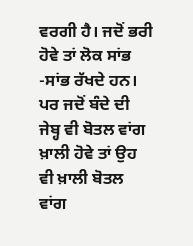ਵਰਗੀ ਹੈ। ਜਦੋਂ ਭਰੀ ਹੋਵੇ ਤਾਂ ਲੋਕ ਸਾਂਭ -ਸਾਂਭ ਰੱਖਦੇ ਹਨ। ਪਰ ਜਦੋਂ ਬੰਦੇ ਦੀ ਜੇਬ੍ਹ ਵੀ ਬੋਤਲ ਵਾਂਗ ਖ਼ਾਲੀ ਹੋਵੇ ਤਾਂ ਉਹ ਵੀ ਖ਼ਾਲੀ ਬੋਤਲ ਵਾਂਗ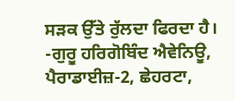ਸੜਕ ਉੱਤੇ ਰੁੱਲਦਾ ਫਿਰਦਾ ਹੈ।
-ਗੁਰੂ ਹਰਿਗੋਬਿੰਦ ਐਵੇਨਿਊ, ਪੈਰਾਡਾਈਜ਼-2, ਛੇਹਰਟਾ,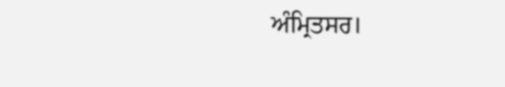ਅੰਮ੍ਰਿਤਸਰ।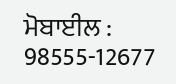ਮੋਬਾਈਲ : 98555-12677